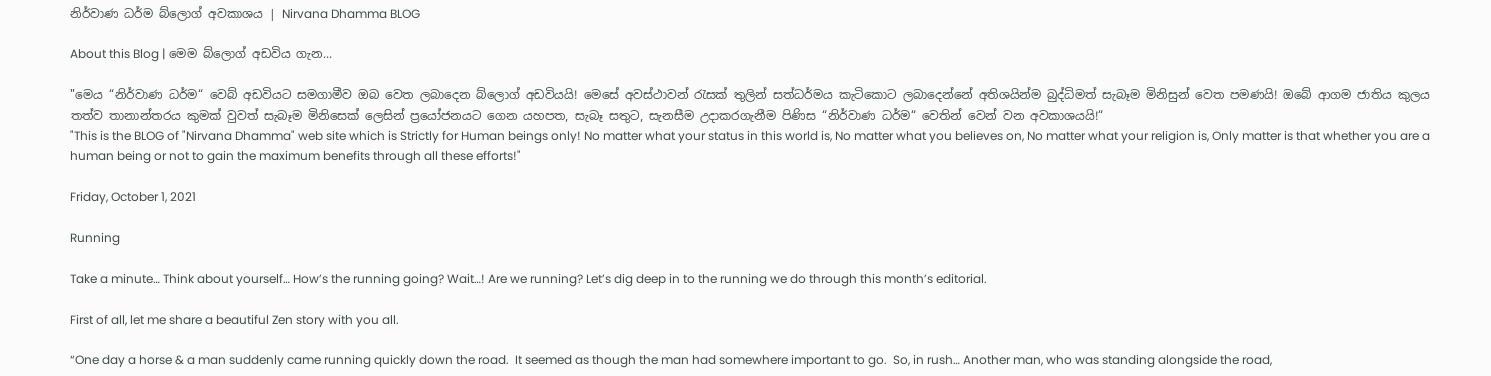නිර්වාණ ධර්ම බ්ලොග් අවකාශය | Nirvana Dhamma BLOG

About this Blog | මෙම බ්ලොග් අඩවිය ගැන...

"මෙය “නිර්වාණ ධර්ම“ වෙබ් අඩවියට සමගාමීව ඔබ වෙත ලබාදෙන බ්ලොග් අඩවියයි! මෙසේ අවස්ථාවන් රැසක් තුලින් සත්ධර්මය කැටිකොට ලබාදෙන්නේ අතිශයින්ම බුද්ධිමත් සැබෑම මිනිසුන් වෙත පමණයි! ඔබේ ආගම ජාතිය කුලය තත්ව තානාන්තරය කුමක් වුවත් සැබෑම මිනිසෙක් ලෙසින් ප්‍රයෝජනයට ගෙන යහපත, සැබෑ සතුට, සැනසීම උදාකරගැනීම පිණිස “නිර්වාණ ධර්ම“ වෙතින් වෙන් වන අවකාශයයි!“
"This is the BLOG of "Nirvana Dhamma" web site which is Strictly for Human beings only! No matter what your status in this world is, No matter what you believes on, No matter what your religion is, Only matter is that whether you are a human being or not to gain the maximum benefits through all these efforts!"

Friday, October 1, 2021

Running

Take a minute… Think about yourself… How’s the running going? Wait…! Are we running? Let’s dig deep in to the running we do through this month’s editorial.

First of all, let me share a beautiful Zen story with you all.

“One day a horse & a man suddenly came running quickly down the road.  It seemed as though the man had somewhere important to go.  So, in rush… Another man, who was standing alongside the road,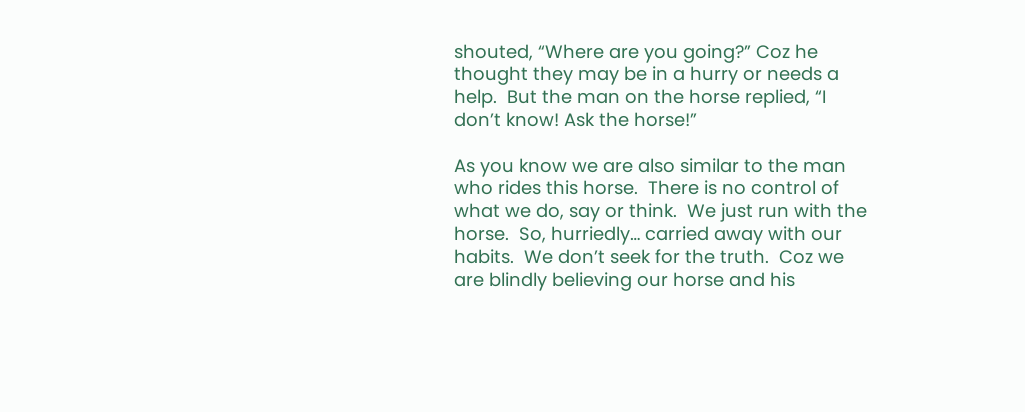shouted, “Where are you going?” Coz he thought they may be in a hurry or needs a help.  But the man on the horse replied, “I don’t know! Ask the horse!”

As you know we are also similar to the man who rides this horse.  There is no control of what we do, say or think.  We just run with the horse.  So, hurriedly… carried away with our habits.  We don’t seek for the truth.  Coz we are blindly believing our horse and his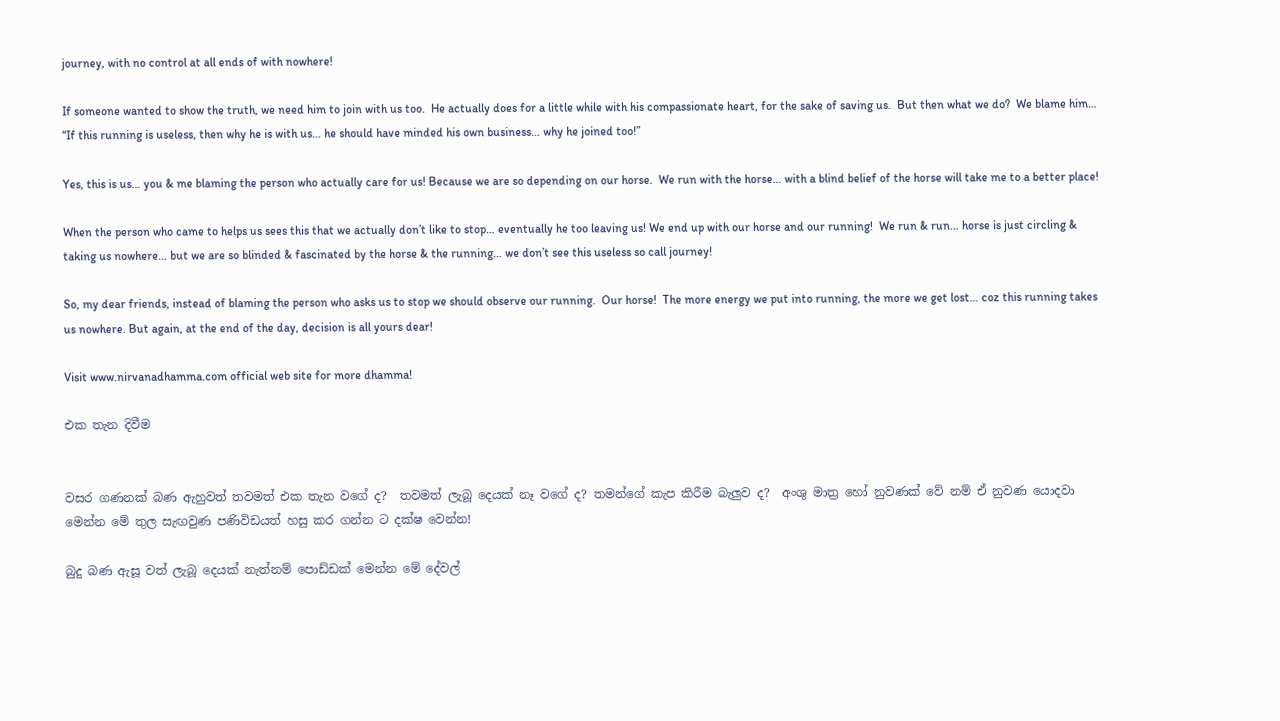journey, with no control at all ends of with nowhere!

If someone wanted to show the truth, we need him to join with us too.  He actually does for a little while with his compassionate heart, for the sake of saving us.  But then what we do?  We blame him… “If this running is useless, then why he is with us… he should have minded his own business… why he joined too!”

Yes, this is us… you & me blaming the person who actually care for us! Because we are so depending on our horse.  We run with the horse… with a blind belief of the horse will take me to a better place!

When the person who came to helps us sees this that we actually don’t like to stop… eventually he too leaving us! We end up with our horse and our running!  We run & run… horse is just circling & taking us nowhere… but we are so blinded & fascinated by the horse & the running… we don’t see this useless so call journey!

So, my dear friends, instead of blaming the person who asks us to stop we should observe our running.  Our horse!  The more energy we put into running, the more we get lost… coz this running takes us nowhere. But again, at the end of the day, decision is all yours dear!

Visit www.nirvanadhamma.com official web site for more dhamma!

එක තැන දිවීම


වසර ගණනක් බණ ඇහුවත් තවමත් එක තැන වගේ ද?  තවමත් ලැබූ දෙයක් නෑ වගේ ද? තමන්ගේ කැප කිරීම බැලුව ද?  අංශු මාත්‍ර හෝ නුවණක් වේ නම් ඒ නුවණ යොදවා මෙන්න මේ තුල සැඟවුණ පණිවිඩයත් හසු කර ගන්න ට දක්ෂ වෙන්න!

බුදු බණ ඇසූ වත් ලැබූ දෙයක් නැත්නම් පොඩ්ඩක් මෙන්න මේ දේවල්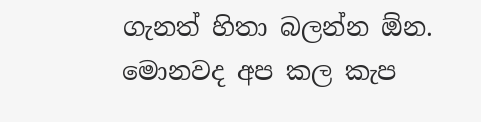ගැනත් හිතා බලන්න ඕන. මොනවද අප කල කැප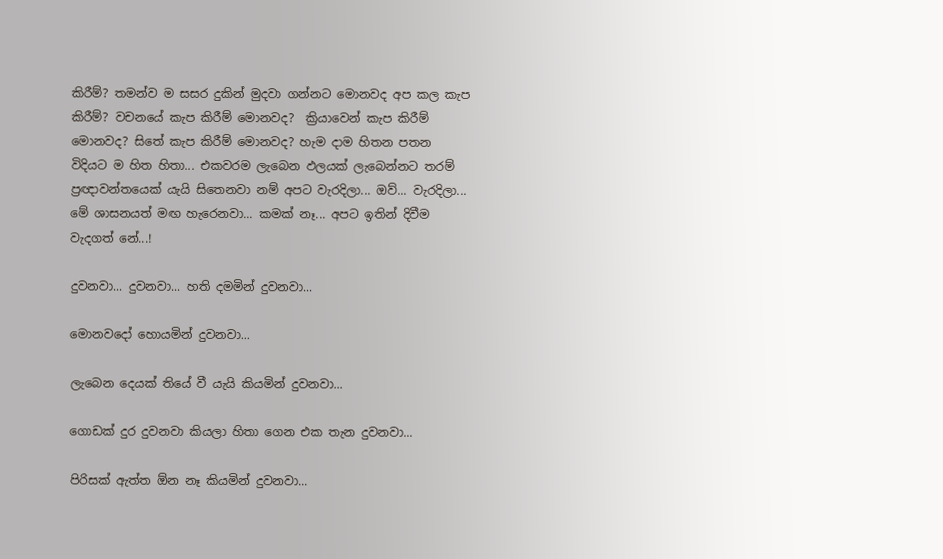කිරීම්? තමන්ව ම සසර දුකින් මුදවා ගන්නට මොනවද අප කල කැප කිරීම්? වචනයේ කැප කිරීම් මොනවද?  ක්‍රියාවෙන් කැප කිරීම් මොනවද? සිතේ කැප කිරීම් මොනවද? හැම දාම හිතන පතන විදියට ම හිත හිතා... එකවරම ලැබෙන ඵලයක් ලැබෙන්නට තරම් ප්‍රඥාවන්තයෙක් යැයි සිතෙනවා නම් අපට වැරදිලා... ඔව්... වැරදිලා... මේ ශාසනයත් මඟ හැරෙනවා... කමක් නෑ... අපට ඉතින් දිවීම වැදගත් නේ...!

දුවනවා... දුවනවා... හති දමමින් දුවනවා...

මොනවදෝ හොයමින් දුවනවා...

ලැබෙන දෙයක් තියේ වී යැයි කියමින් දුවනවා...

ගොඩක් දුර දුවනවා කියලා හිතා ගෙන එක තැන දුවනවා...

පිරිසක් ඇත්ත ඕන නෑ කියමින් දුවනවා...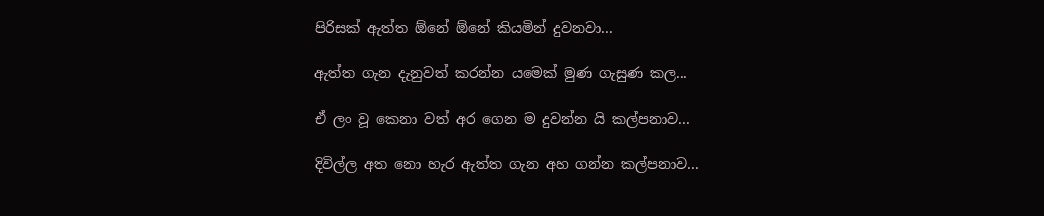පිරිසක් ඇත්ත ඕනේ ඕනේ කියමින් දුවනවා...

ඇත්ත ගැන දැනුවත් කරන්න යමෙක් මුණ ගැසුණ කල...

ඒ ලං වූ කෙනා වත් අර ගෙන ම දුවන්න යි කල්පනාව...

දිවිල්ල අත නො හැර ඇත්ත ගැන අහ ගන්න කල්පනාව...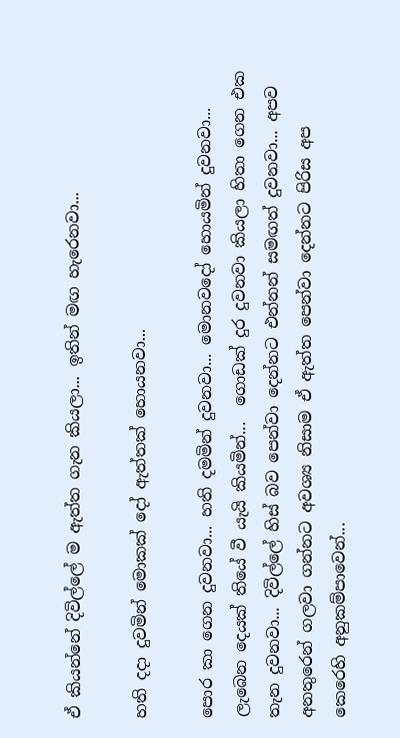ඒ කියන්නේ දිවිල්ලේ ම ඇත්ත ගැන කියලා... ඉතින් මඟ හැරෙනවා...

හති දදා දුවමින් මොකක් දෝ ඇත්තක් හොයනවා...

පොර කා ගෙන දුවනවා... හති දමමින් දුවනවා... මොනවදෝ හොයමින් දුවනවා... ලැබෙන දෙයක් තියේ වී යැයි කියමින්...  ගොඩක් දුර දුවනවා කියලා හිතා ගෙන එක තැන දුවනවා... දිවිල්ලේ හිස් බව පෙන්වා දෙන්නට එන්නන් සමඟත් දුවනවා... අපව අනතුරෙන් ගලවා ගන්නට අවශ්‍ය නිසාම ඒ ඇත්ත පෙන්වා දෙන්නට පිරිස අප කෙරෙහි අනුකම්පාවෙන්...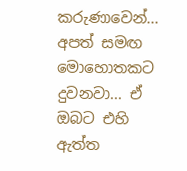කරුණාවෙන්... අපත් සමඟ මොහොතකට දුවනවා... ඒ ඔබට එහි ඇත්ත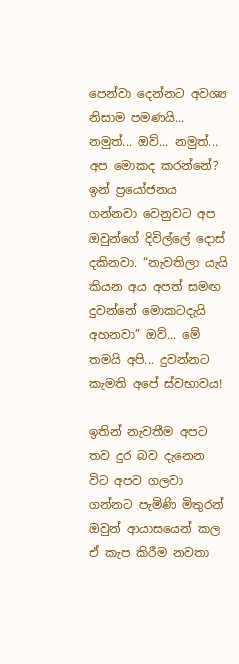පෙන්වා දෙන්නට අවශ්‍ය නිසාම පමණයි... නමුත්... ඔව්... නමුත්... අප මොකද කරන්නේ?  ඉන් ප්‍රයෝජනය ගන්නවා වෙනුවට අප ඔවුන්ගේ දිවිල්ලේ දොස් දකිනවා. “නැවතිලා යැයි කියන අය අපත් සමඟ දුවන්නේ මොකටදැයි අහනවා” ඔව්... මේ තමයි අපි... දුවන්නට කැමති අපේ ස්වභාවය!

ඉතින් නැවතීම අපට තව දුර බව දැනෙන විට අපව ගලවා ගන්නට පැමිණි මිතුරන් ඔවුන් ආයාසයෙන් කල ඒ කැප කිරීම නවතා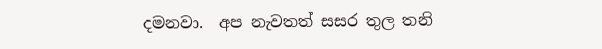දමනවා.  අප නැවතත් සසර තුල තනි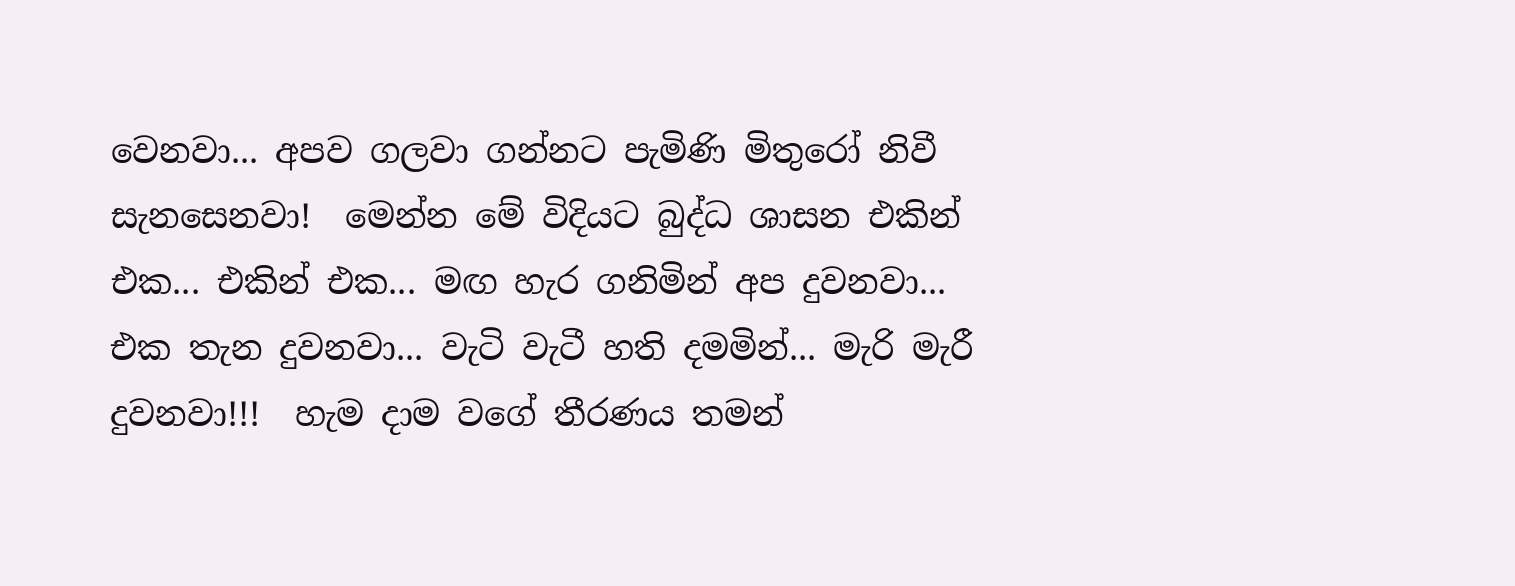වෙනවා... අපව ගලවා ගන්නට පැමිණි මිතුරෝ නිවී සැනසෙනවා!  මෙන්න මේ විදියට බුද්ධ ශාසන එකින් එක... එකින් එක... මඟ හැර ගනිමින් අප දුවනවා... එක තැන දුවනවා... වැටි වැටී හති දමමින්... මැරි මැරී දුවනවා!!!  හැම දාම වගේ තීරණය තමන්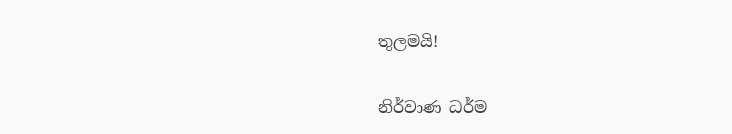තුලමයි!

නිර්වාණ ධර්ම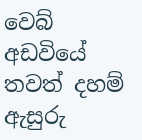වෙබ් අඩවියේ තවත් දහම් ඇසුරු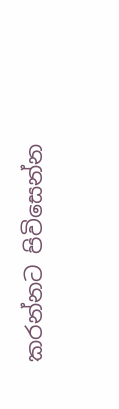කරන්නට පිවිසෙන්න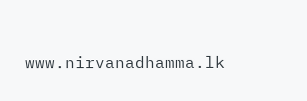www.nirvanadhamma.lk